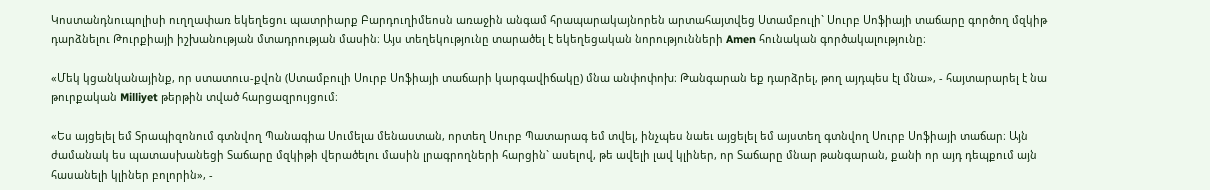Կոստանդնուպոլիսի ուղղափառ եկեղեցու պատրիարք Բարդուղիմեոսն առաջին անգամ հրապարակայնորեն արտահայտվեց Ստամբուլի` Սուրբ Սոֆիայի տաճարը գործող մզկիթ դարձնելու Թուրքիայի իշխանության մտադրության մասին։ Այս տեղեկությունը տարածել է եկեղեցական նորությունների Amen հունական գործակալությունը։

«Մեկ կցանկանայինք, որ ստատուս-քվոն (Ստամբուլի Սուրբ Սոֆիայի տաճարի կարգավիճակը) մնա անփոփոխ։ Թանգարան եք դարձրել, թող այդպես էլ մնա», - հայտարարել է նա թուրքական Milliyet թերթին տված հարցազրույցում։

«Ես այցելել եմ Տրապիզոնում գտնվող Պանագիա Սումելա մենաստան, որտեղ Սուրբ Պատարագ եմ տվել, ինչպես նաեւ այցելել եմ այստեղ գտնվող Սուրբ Սոֆիայի տաճար։ Այն ժամանակ ես պատասխանեցի Տաճարը մզկիթի վերածելու մասին լրագրողների հարցին` ասելով, թե ավելի լավ կլիներ, որ Տաճարը մնար թանգարան, քանի որ այդ դեպքում այն հասանելի կլիներ բոլորին», -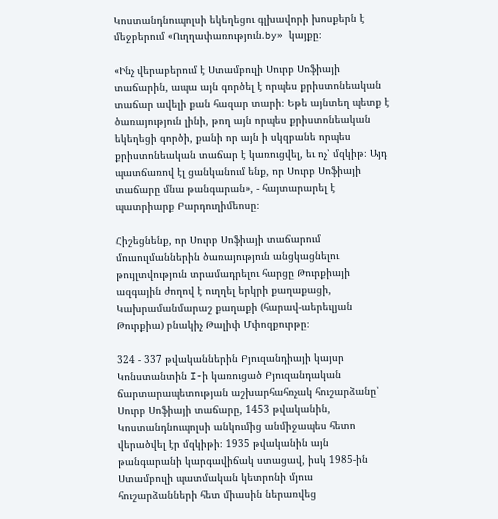Կոստանդնուպոլսի եկեղեցու գլխավորի խոսքերն է մեջբերում «Ուղղափառություն.by» կայքը։

«Ինչ վերաբերում է Ստամբուլի Սուրբ Սոֆիայի տաճարին, ապա այն գործել է որպես քրիստոնեական տաճար ավելի քան հազար տարի։ Եթե այնտեղ պետք է ծառայություն լինի, թող այն որպես քրիստոնեական եկեղեցի գործի, քանի որ այն ի սկզբանե որպես քրիստոնեական տաճար է կառուցվել, եւ ոչ՝ մզկիթ։ Այդ պատճառով էլ ցանկանում ենք, որ Սուրբ Սոֆիայի տաճարը մնա թանգարան», - հայտարարել է պատրիարք Բարդուղիմեոսը։

Հիշեցնենք, որ Սուրբ Սոֆիայի տաճարում մուսուլմաններին ծառայություն անցկացնելու թույլտվություն տրամադրելու հարցը Թուրքիայի ազգային ժողով է ուղղել երկրի քաղաքացի, Կախրամանմարաշ քաղաքի (հարավ-աերեւլյան Թուրքիա) բնակիչ Թալիփ Մփոզքուրթը։

324 - 337 թվականներին Բյուզանդիայի կայսր Կոնստանտին I-ի կառուցած Բյուզանդական ճարտարապետության աշխարհահռչակ հուշարձանը՝ Սուրբ Սոֆիայի տաճարը, 1453 թվականին, Կոստանդնուպոլսի անկումից անմիջապես հետո վերածվել էր մզկիթի։ 1935 թվականին այն թանգարանի կարգավիճակ ստացավ, իսկ 1985-ին Ստամբուլի պատմական կետրոնի մյուս հուշարձանների հետ միասին ներառվեց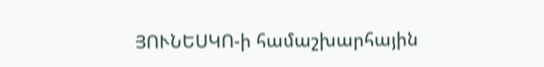ՅՈՒՆԵՍԿՈ-ի համաշխարհային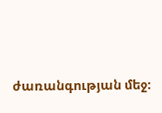ժառանգության մեջ։